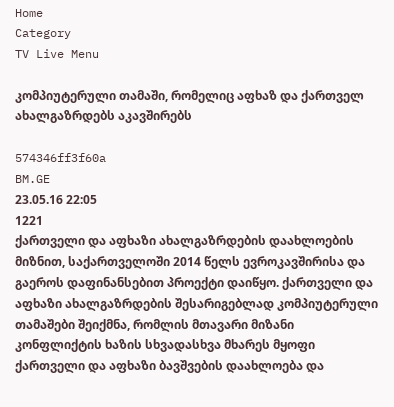Home
Category
TV Live Menu

კომპიუტერული თამაში, რომელიც აფხაზ და ქართველ ახალგაზრდებს აკავშირებს

574346ff3f60a
BM.GE
23.05.16 22:05
1221
ქართველი და აფხაზი ახალგაზრდების დაახლოების მიზნით, საქართველოში 2014 წელს ევროკავშირისა და გაეროს დაფინანსებით პროექტი დაიწყო. ქართველი და აფხაზი ახალგაზრდების შესარიგებლად კომპიუტერული თამაშები შეიქმნა, რომლის მთავარი მიზანი კონფლიქტის ხაზის სხვადასხვა მხარეს მყოფი ქართველი და აფხაზი ბავშვების დაახლოება და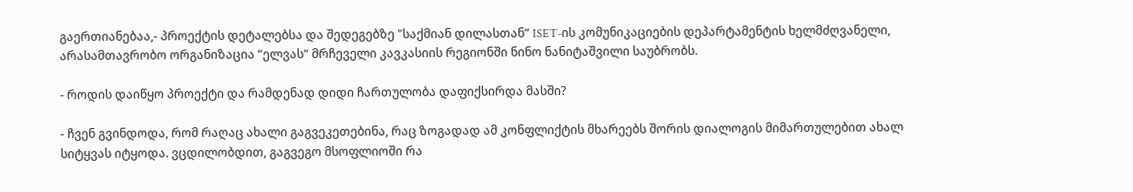გაერთიანებაა,- პროექტის დეტალებსა და შედეგებზე "საქმიან დილასთან“ ISET-ის კომუნიკაციების დეპარტამენტის ხელმძღვანელი, არასამთავრობო ორგანიზაცია “ელვას“ მრჩეველი კავკასიის რეგიონში ნინო ნანიტაშვილი საუბრობს.

- როდის დაიწყო პროექტი და რამდენად დიდი ჩართულობა დაფიქსირდა მასში?

- ჩვენ გვინდოდა, რომ რაღაც ახალი გაგვეკეთებინა, რაც ზოგადად ამ კონფლიქტის მხარეებს შორის დიალოგის მიმართულებით ახალ სიტყვას იტყოდა. ვცდილობდით, გაგვეგო მსოფლიოში რა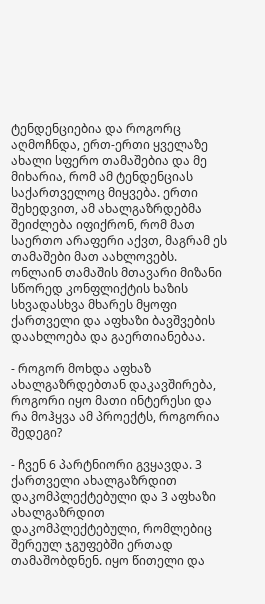ტენდენციებია და როგორც აღმოჩნდა, ერთ-ერთი ყველაზე ახალი სფერო თამაშებია და მე მიხარია, რომ ამ ტენდენციას საქართველოც მიყვება. ერთი შეხედვით, ამ ახალგაზრდებმა შეიძლება იფიქრონ, რომ მათ საერთო არაფერი აქვთ, მაგრამ ეს თამაშები მათ აახლოვებს. ონლაინ თამაშის მთავარი მიზანი სწორედ კონფლიქტის ხაზის სხვადასხვა მხარეს მყოფი ქართველი და აფხაზი ბავშვების დაახლოება და გაერთიანებაა.

- როგორ მოხდა აფხაზ ახალგაზრდებთან დაკავშირება, როგორი იყო მათი ინტერესი და რა მოჰყვა ამ პროექტს, როგორია შედეგი?

- ჩვენ 6 პარტნიორი გვყავდა. 3 ქართველი ახალგაზრდით დაკომპლექტებული და 3 აფხაზი ახალგაზრდით დაკომპლექტებული, რომლებიც შერეულ ჯგუფებში ერთად თამაშობდნენ. იყო წითელი და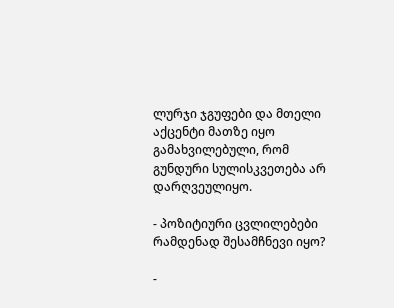ლურჯი ჯგუფები და მთელი აქცენტი მათზე იყო გამახვილებული, რომ გუნდური სულისკვეთება არ დარღვეულიყო.

- პოზიტიური ცვლილებები რამდენად შესამჩნევი იყო?

-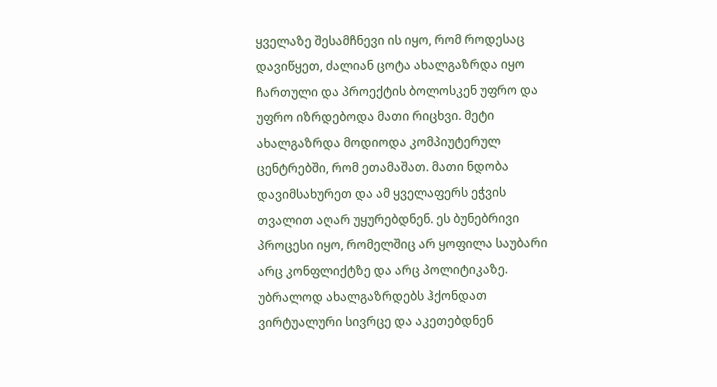ყველაზე შესამჩნევი ის იყო, რომ როდესაც დავიწყეთ, ძალიან ცოტა ახალგაზრდა იყო ჩართული და პროექტის ბოლოსკენ უფრო და უფრო იზრდებოდა მათი რიცხვი. მეტი ახალგაზრდა მოდიოდა კომპიუტერულ ცენტრებში, რომ ეთამაშათ. მათი ნდობა დავიმსახურეთ და ამ ყველაფერს ეჭვის თვალით აღარ უყურებდნენ. ეს ბუნებრივი პროცესი იყო, რომელშიც არ ყოფილა საუბარი არც კონფლიქტზე და არც პოლიტიკაზე. უბრალოდ ახალგაზრდებს ჰქონდათ ვირტუალური სივრცე და აკეთებდნენ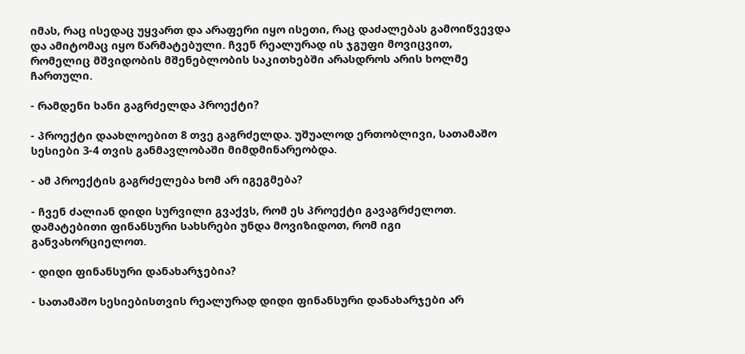იმას, რაც ისედაც უყვართ და არაფერი იყო ისეთი, რაც დაძალებას გამოიწვევდა და ამიტომაც იყო წარმატებული. ჩვენ რეალურად ის ჯგუფი მოვიცვით, რომელიც მშვიდობის მშენებლობის საკითხებში არასდროს არის ხოლმე ჩართული.

- რამდენი ხანი გაგრძელდა პროექტი?

- პროექტი დაახლოებით 8 თვე გაგრძელდა. უშუალოდ ერთობლივი, სათამაშო სესიები 3-4 თვის განმავლობაში მიმდმინარეობდა.

- ამ პროექტის გაგრძელება ხომ არ იგეგმება?

- ჩვენ ძალიან დიდი სურვილი გვაქვს, რომ ეს პროექტი გავაგრძელოთ. დამატებითი ფინანსური სახსრები უნდა მოვიზიდოთ, რომ იგი განვახორციელოთ.

- დიდი ფინანსური დანახარჯებია?

- სათამაშო სესიებისთვის რეალურად დიდი ფინანსური დანახარჯები არ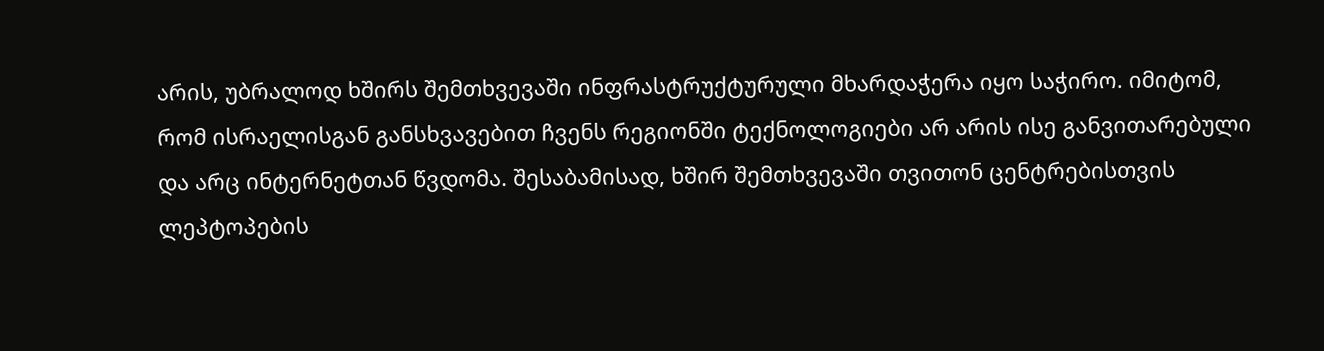არის, უბრალოდ ხშირს შემთხვევაში ინფრასტრუქტურული მხარდაჭერა იყო საჭირო. იმიტომ, რომ ისრაელისგან განსხვავებით ჩვენს რეგიონში ტექნოლოგიები არ არის ისე განვითარებული და არც ინტერნეტთან წვდომა. შესაბამისად, ხშირ შემთხვევაში თვითონ ცენტრებისთვის ლეპტოპების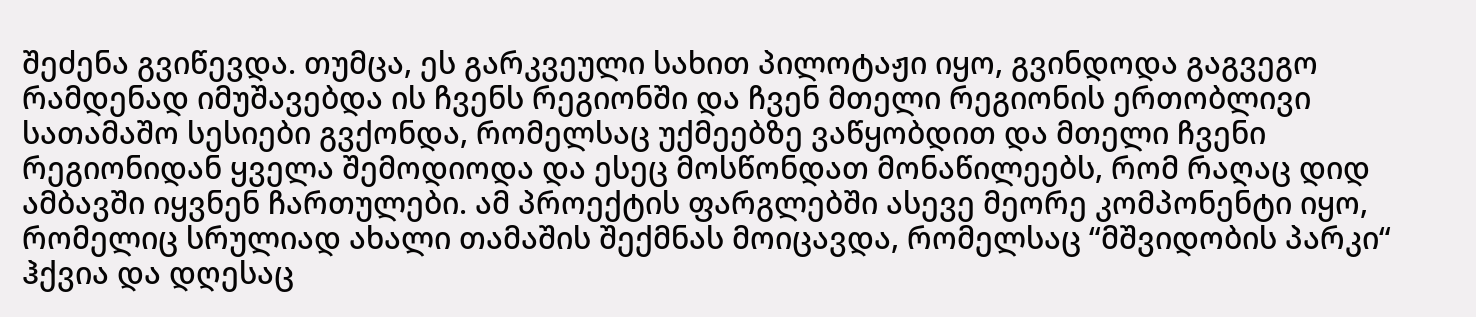შეძენა გვიწევდა. თუმცა, ეს გარკვეული სახით პილოტაჟი იყო, გვინდოდა გაგვეგო რამდენად იმუშავებდა ის ჩვენს რეგიონში და ჩვენ მთელი რეგიონის ერთობლივი სათამაშო სესიები გვქონდა, რომელსაც უქმეებზე ვაწყობდით და მთელი ჩვენი რეგიონიდან ყველა შემოდიოდა და ესეც მოსწონდათ მონაწილეებს, რომ რაღაც დიდ ამბავში იყვნენ ჩართულები. ამ პროექტის ფარგლებში ასევე მეორე კომპონენტი იყო, რომელიც სრულიად ახალი თამაშის შექმნას მოიცავდა, რომელსაც “მშვიდობის პარკი“ ჰქვია და დღესაც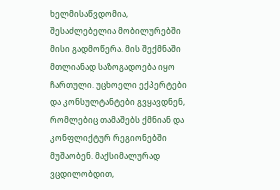ხელმისაწვდომია, შესაძლებელია მობილურებში მისი გადმოწერა. მის შექმნაში მთლიანად საზოგადოება იყო ჩართული. უცხოელი ექპერტები და კონსულტანტები გვყავდნენ, რომლებიც თამაშებს ქმნიან და კონფლიქტურ რეგიონებში მუშაობენ. მაქსიმალურად ვცდილობდით,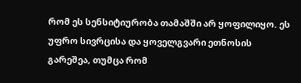რომ ეს სენსიტიურობა თამაშში არ ყოფილიყო. ეს უფრო სივრცისა და ყოველგვარი ეთნოსის გარეშეა, თუმცა რომ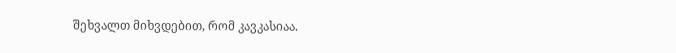შეხვალთ მიხვდებით, რომ კავკასიაა.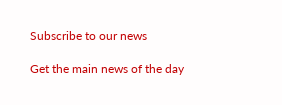Subscribe to our news

Get the main news of the day